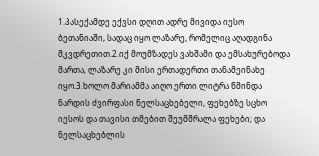1.პასექამდე ექვსი დღით ადრე მივიდა იესო ბეთანიაში, სადაც იყო ლაზარე, რომელიც აღადგინა მკვდრეთით.2.იქ მოუმზადეს ვახშამი და ემსახურებოდა მართა, ლაზარე კი მისი ერთადერთი თანამეინახე იყო.3.ხოლო მარიამმა აიღო ერთი ლიტრა წმინდა ნარდის ძვირფასი ნელსაცხებელი, ფეხებზე სცხო იესოს და თავისი თმებით შეუმშრალა ფეხები; და ნელსაცხებლის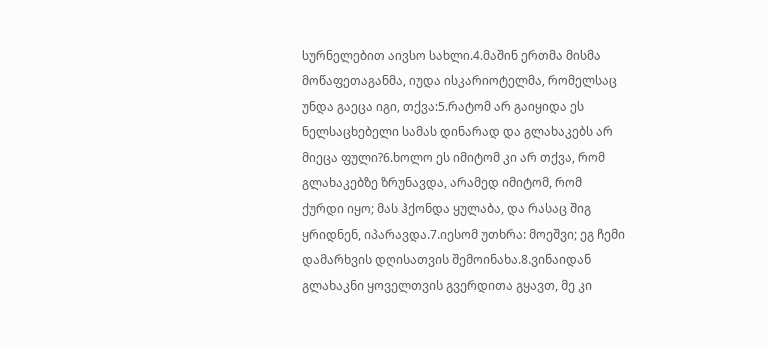სურნელებით აივსო სახლი.4.მაშინ ერთმა მისმა მოწაფეთაგანმა, იუდა ისკარიოტელმა, რომელსაც უნდა გაეცა იგი, თქვა:5.რატომ არ გაიყიდა ეს ნელსაცხებელი სამას დინარად და გლახაკებს არ მიეცა ფული?6.ხოლო ეს იმიტომ კი არ თქვა, რომ გლახაკებზე ზრუნავდა, არამედ იმიტომ, რომ ქურდი იყო; მას ჰქონდა ყულაბა, და რასაც შიგ ყრიდნენ, იპარავდა.7.იესომ უთხრა: მოეშვი; ეგ ჩემი დამარხვის დღისათვის შემოინახა.8.ვინაიდან გლახაკნი ყოველთვის გვერდითა გყავთ, მე კი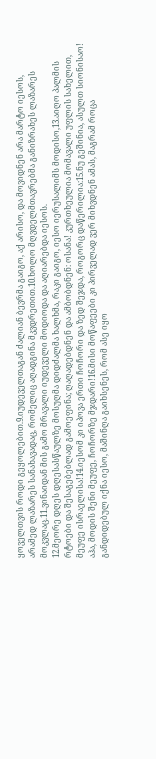ყოველთვის როდი გეყოლებით.9.იუდეველთაგან ძალიან ბევრმა გაიგო, აქ არისო, და მოვიდნენ არა მარტო იესოს, არამედ ლაზარეს სანახავადაც, რომელიც აღადგინა მკვდრეთით.10.ხოლო მღვდელმთავრებმა განიზრახეს ლაზარეს მოკვლაც.11.ვინაიდან მის გამო მრავალი იუდეველი მოდიოდა და აღიარებდა იესოს.
12.მეორე დღეს დღესასწაულზე მოსუღმა დიდძალმა ხალხმა, რაკი გაიგო, იესო იერუსალიმს მოდისო,13.აიღო პალმის რტოები და შესაგებებლად გამოეფინა; ღაღადებდნენ და ამბობდნენ: ოსანა! კურთხეულია მომავალი უფლის სახელით, მეუფე ისრაელისა!14.იესომ კი იპოვა ერთი ჩოჩორი და ზედ შეჯდა, როგორც დაწერილია:15.ნუ გეშინია, ასულთ სიონისაო! აჰა, მოდის შენი მეუფე, ჩოჩორზე მჯდარი!16.მისი მოწაფეები კი პირველად ვერ მიხვდნენ ამას, მაგრამ როცა განდიდებულ იქნა იესო, მაშინღა გაიხსენეს, რომ ასე იყო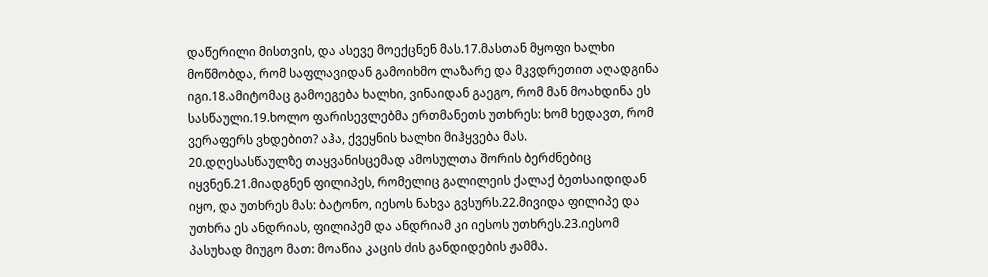დაწერილი მისთვის, და ასევე მოექცნენ მას.17.მასთან მყოფი ხალხი მოწმობდა, რომ საფლავიდან გამოიხმო ლაზარე და მკვდრეთით აღადგინა იგი.18.ამიტომაც გამოეგება ხალხი, ვინაიდან გაეგო, რომ მან მოახდინა ეს სასწაული.19.ხოლო ფარისევლებმა ერთმანეთს უთხრეს: ხომ ხედავთ, რომ ვერაფერს ვხდებით? აჰა, ქვეყნის ხალხი მიჰყვება მას.
20.დღესასწაულზე თაყვანისცემად ამოსულთა შორის ბერძნებიც იყვნენ.21.მიადგნენ ფილიპეს, რომელიც გალილეის ქალაქ ბეთსაიდიდან იყო, და უთხრეს მას: ბატონო, იესოს ნახვა გვსურს.22.მივიდა ფილიპე და უთხრა ეს ანდრიას, ფილიპემ და ანდრიამ კი იესოს უთხრეს.23.იესომ პასუხად მიუგო მათ: მოაწია კაცის ძის განდიდების ჟამმა.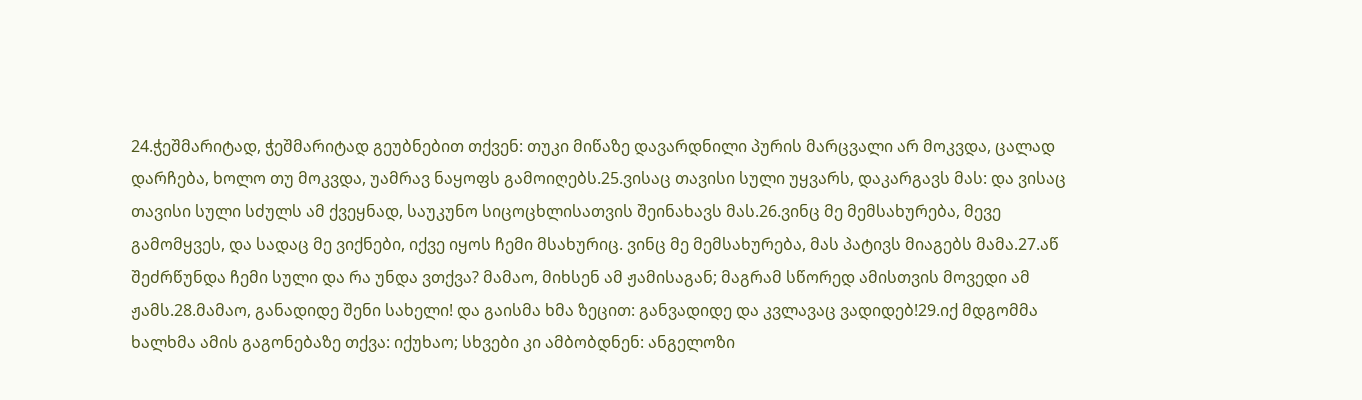24.ჭეშმარიტად, ჭეშმარიტად გეუბნებით თქვენ: თუკი მიწაზე დავარდნილი პურის მარცვალი არ მოკვდა, ცალად დარჩება, ხოლო თუ მოკვდა, უამრავ ნაყოფს გამოიღებს.25.ვისაც თავისი სული უყვარს, დაკარგავს მას: და ვისაც თავისი სული სძულს ამ ქვეყნად, საუკუნო სიცოცხლისათვის შეინახავს მას.26.ვინც მე მემსახურება, მევე გამომყვეს, და სადაც მე ვიქნები, იქვე იყოს ჩემი მსახურიც. ვინც მე მემსახურება, მას პატივს მიაგებს მამა.27.აწ შეძრწუნდა ჩემი სული და რა უნდა ვთქვა? მამაო, მიხსენ ამ ჟამისაგან; მაგრამ სწორედ ამისთვის მოვედი ამ ჟამს.28.მამაო, განადიდე შენი სახელი! და გაისმა ხმა ზეცით: განვადიდე და კვლავაც ვადიდებ!29.იქ მდგომმა ხალხმა ამის გაგონებაზე თქვა: იქუხაო; სხვები კი ამბობდნენ: ანგელოზი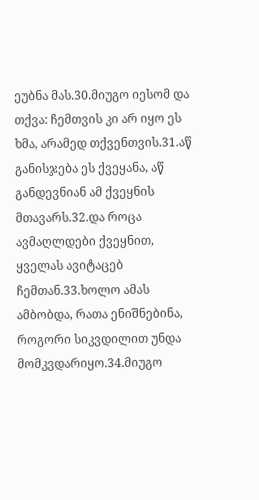ეუბნა მას.30.მიუგო იესომ და თქვა: ჩემთვის კი არ იყო ეს ხმა, არამედ თქვენთვის.31.აწ განისჯება ეს ქვეყანა, აწ განდევნიან ამ ქვეყნის მთავარს.32.და როცა ავმაღლდები ქვეყნით, ყველას ავიტაცებ ჩემთან.33.ხოლო ამას ამბობდა, რათა ენიშნებინა, როგორი სიკვდილით უნდა მომკვდარიყო.34.მიუგო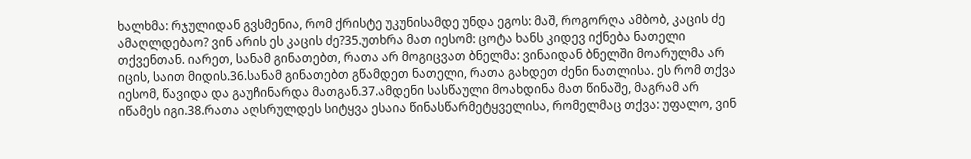ხალხმა: რჯულიდან გვსმენია, რომ ქრისტე უკუნისამდე უნდა ეგოს: მაშ, როგორღა ამბობ, კაცის ძე ამაღლდებაო? ვინ არის ეს კაცის ძე?35.უთხრა მათ იესომ: ცოტა ხანს კიდევ იქნება ნათელი თქვენთან. იარეთ, სანამ გინათებთ, რათა არ მოგიცვათ ბნელმა: ვინაიდან ბნელში მოარულმა არ იცის, საით მიდის.36.სანამ გინათებთ გწამდეთ ნათელი, რათა გახდეთ ძენი ნათლისა. ეს რომ თქვა იესომ, წავიდა და გაუჩინარდა მათგან.37.ამდენი სასწაული მოახდინა მათ წინაშე, მაგრამ არ იწამეს იგი.38.რათა აღსრულდეს სიტყვა ესაია წინასწარმეტყველისა, რომელმაც თქვა: უფალო, ვინ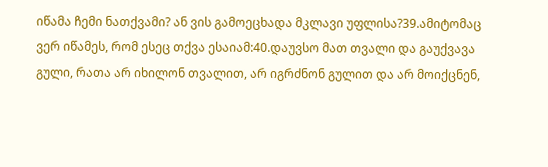იწამა ჩემი ნათქვამი? ან ვის გამოეცხადა მკლავი უფლისა?39.ამიტომაც ვერ იწამეს, რომ ესეც თქვა ესაიამ:40.დაუვსო მათ თვალი და გაუქვავა გული, რათა არ იხილონ თვალით, არ იგრძნონ გულით და არ მოიქცნენ,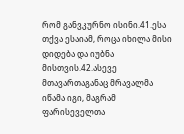რომ განვკურნო ისინი.41.ესა თქვა ესაიამ, როცა იხილა მისი დიდება და იუბნა მისთვის.42.ასევე მთავართაგანაც მრავალმა იწამა იგი, მაგრამ ფარისეველთა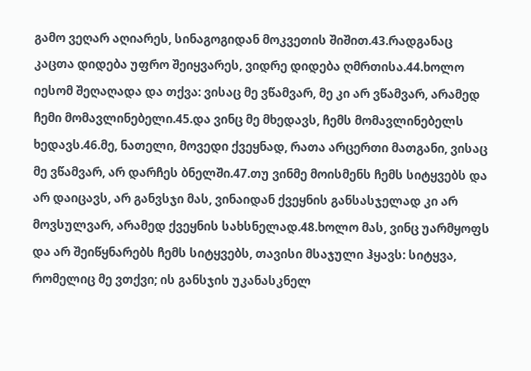გამო ვეღარ აღიარეს, სინაგოგიდან მოკვეთის შიშით.43.რადგანაც კაცთა დიდება უფრო შეიყვარეს, ვიდრე დიდება ღმრთისა.44.ხოლო იესომ შეღაღადა და თქვა: ვისაც მე ვწამვარ, მე კი არ ვწამვარ, არამედ ჩემი მომავლინებელი.45.და ვინც მე მხედავს, ჩემს მომავლინებელს ხედავს.46.მე, ნათელი, მოვედი ქვეყნად, რათა არცერთი მათგანი, ვისაც მე ვწამვარ, არ დარჩეს ბნელში.47.თუ ვინმე მოისმენს ჩემს სიტყვებს და არ დაიცავს, არ განვსჯი მას, ვინაიდან ქვეყნის განსასჯელად კი არ მოვსულვარ, არამედ ქვეყნის სახსნელად.48.ხოლო მას, ვინც უარმყოფს და არ შეიწყნარებს ჩემს სიტყვებს, თავისი მსაჯული ჰყავს: სიტყვა, რომელიც მე ვთქვი; ის განსჯის უკანასკნელ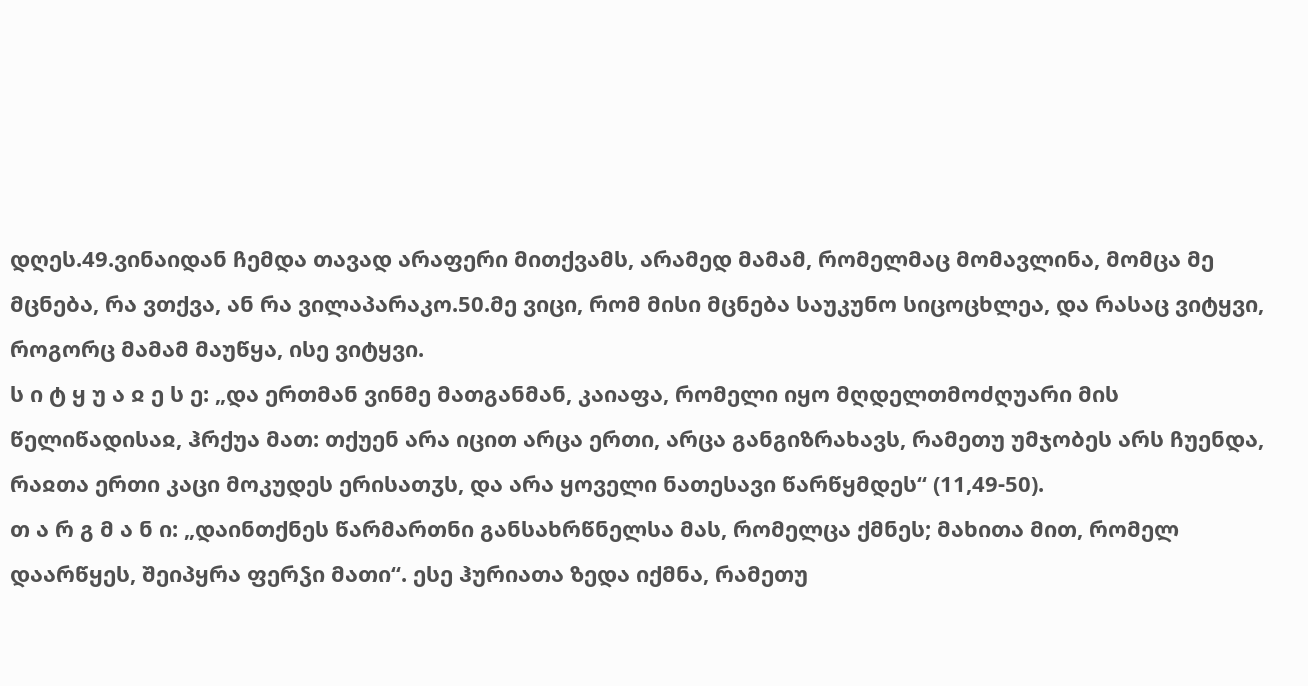დღეს.49.ვინაიდან ჩემდა თავად არაფერი მითქვამს, არამედ მამამ, რომელმაც მომავლინა, მომცა მე მცნება, რა ვთქვა, ან რა ვილაპარაკო.50.მე ვიცი, რომ მისი მცნება საუკუნო სიცოცხლეა, და რასაც ვიტყვი, როგორც მამამ მაუწყა, ისე ვიტყვი.
ს ი ტ ყ უ ა ჲ ე ს ე: „და ერთმან ვინმე მათგანმან, კაიაფა, რომელი იყო მღდელთმოძღუარი მის წელიწადისაჲ, ჰრქუა მათ: თქუენ არა იცით არცა ერთი, არცა განგიზრახავს, რამეთუ უმჯობეს არს ჩუენდა, რაჲთა ერთი კაცი მოკუდეს ერისათჳს, და არა ყოველი ნათესავი წარწყმდეს“ (11,49-50).
თ ა რ გ მ ა ნ ი: „დაინთქნეს წარმართნი განსახრწნელსა მას, რომელცა ქმნეს; მახითა მით, რომელ დაარწყეს, შეიპყრა ფერჴი მათი“. ესე ჰურიათა ზედა იქმნა, რამეთუ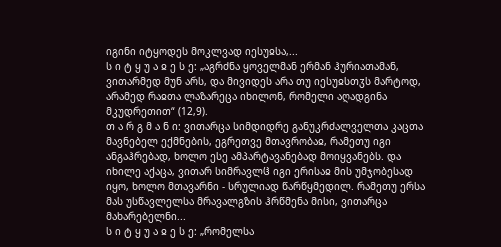იგინი იტყოდეს მოკლვად იესუჲსა,...
ს ი ტ ყ უ ა ჲ ე ს ე: „აგრძნა ყოველმან ერმან ჰურიათამან, ვითარმედ მუნ არს, და მივიდეს არა თუ იესუჲსთჳს მარტოდ, არამედ რაჲთა ლაზარეცა იხილონ, რომელი აღადგინა მკუდრეთით“ (12,9).
თ ა რ გ მ ა ნ ი: ვითარცა სიმდიდრე განუკრძალველთა კაცთა მავნებელ ექმნების, ეგრეთვე მთავრობაჲ, რამეთუ იგი ანგაჰრებად, ხოლო ესე ამპარტავანებად მოიყვანებს. და იხილე აქაცა, ვითარ სიმრავლჱ იგი ერისაჲ მის უმჯობესად იყო, ხოლო მთავარნი - სრულიად წარწყმედილ. რამეთუ ერსა მას უსწავლელსა მრავალგზის ჰრწმენა მისი, ვითარცა მახარებელნი...
ს ი ტ ყ უ ა ჲ ე ს ე: „რომელსა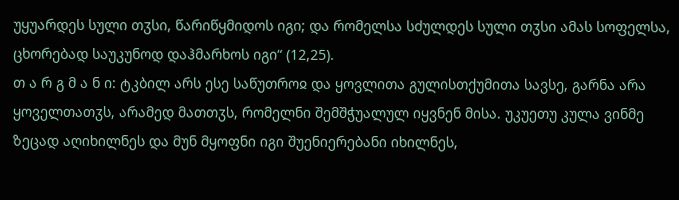უყუარდეს სული თჳსი, წარიწყმიდოს იგი; და რომელსა სძულდეს სული თჳსი ამას სოფელსა, ცხორებად საუკუნოდ დაჰმარხოს იგი“ (12,25).
თ ა რ გ მ ა ნ ი: ტკბილ არს ესე საწუთროჲ და ყოვლითა გულისთქუმითა სავსე, გარნა არა ყოველთათჳს, არამედ მათთჳს, რომელნი შემშჭუალულ იყვნენ მისა. უკუეთუ კულა ვინმე ზეცად აღიხილნეს და მუნ მყოფნი იგი შუენიერებანი იხილნეს,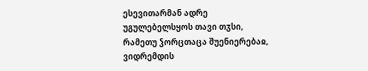ესევითარმან ადრე უგულებელსყოს თავი თჳსი, რამეთუ ჴორცთაცა შუენიერებაჲ, ვიდრემდის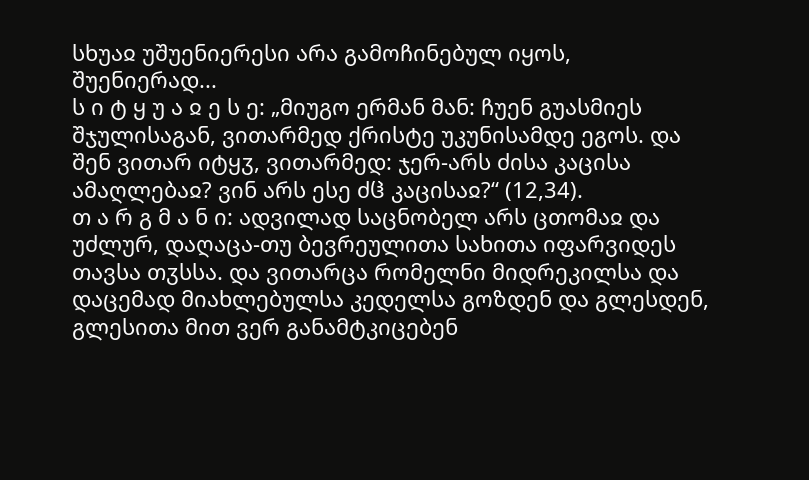სხუაჲ უშუენიერესი არა გამოჩინებულ იყოს, შუენიერად...
ს ი ტ ყ უ ა ჲ ე ს ე: „მიუგო ერმან მან: ჩუენ გუასმიეს შჯულისაგან, ვითარმედ ქრისტე უკუნისამდე ეგოს. და შენ ვითარ იტყჳ, ვითარმედ: ჯერ-არს ძისა კაცისა ამაღლებაჲ? ვინ არს ესე ძჱ კაცისაჲ?“ (12,34).
თ ა რ გ მ ა ნ ი: ადვილად საცნობელ არს ცთომაჲ და უძლურ, დაღაცა-თუ ბევრეულითა სახითა იფარვიდეს თავსა თჳსსა. და ვითარცა რომელნი მიდრეკილსა და დაცემად მიახლებულსა კედელსა გოზდენ და გლესდენ, გლესითა მით ვერ განამტკიცებენ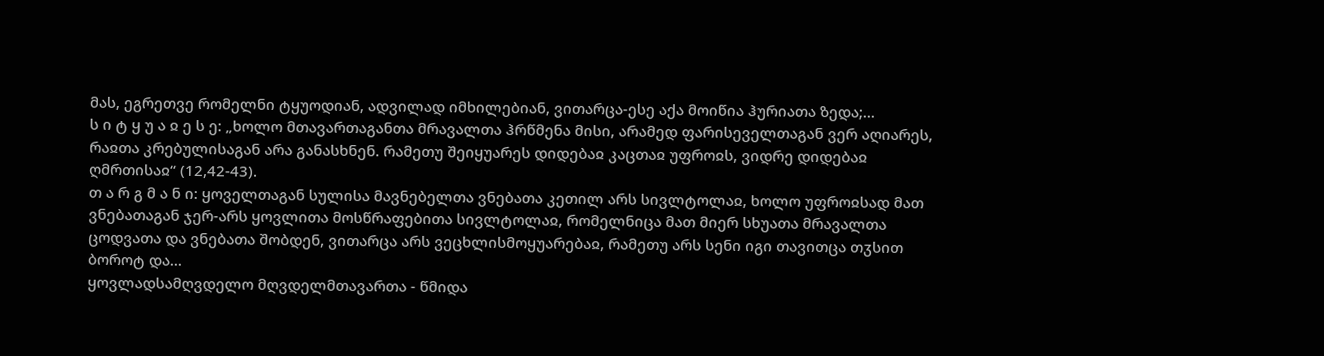მას, ეგრეთვე რომელნი ტყუოდიან, ადვილად იმხილებიან, ვითარცა-ესე აქა მოიწია ჰურიათა ზედა;...
ს ი ტ ყ უ ა ჲ ე ს ე: „ხოლო მთავართაგანთა მრავალთა ჰრწმენა მისი, არამედ ფარისეველთაგან ვერ აღიარეს, რაჲთა კრებულისაგან არა განასხნენ. რამეთუ შეიყუარეს დიდებაჲ კაცთაჲ უფროჲს, ვიდრე დიდებაჲ ღმრთისაჲ“ (12,42-43).
თ ა რ გ მ ა ნ ი: ყოველთაგან სულისა მავნებელთა ვნებათა კეთილ არს სივლტოლაჲ, ხოლო უფროჲსად მათ ვნებათაგან ჯერ-არს ყოვლითა მოსწრაფებითა სივლტოლაჲ, რომელნიცა მათ მიერ სხუათა მრავალთა ცოდვათა და ვნებათა შობდენ, ვითარცა არს ვეცხლისმოყუარებაჲ, რამეთუ არს სენი იგი თავითცა თჳსით ბოროტ და...
ყოვლადსამღვდელო მღვდელმთავართა - წმიდა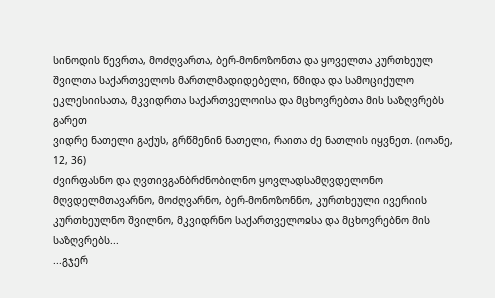სინოდის წევრთა, მოძღვართა, ბერ-მონოზონთა და ყოველთა კურთხეულ შვილთა საქართველოს მართლმადიდებელი, წმიდა და სამოციქულო ეკლესიისათა, მკვიდრთა საქართველოისა და მცხოვრებთა მის საზღვრებს გარეთ
ვიდრე ნათელი გაქუს, გრწმენინ ნათელი, რაითა ძე ნათლის იყვნეთ. (იოანე, 12, 36)
ძვირფასნო და ღვთივგანბრძნობილნო ყოვლადსამღვდელონო მღვდელმთავარნო, მოძღვარნო, ბერ-მონოზონნო, კურთხეული ივერიის კურთხეულნო შვილნო, მკვიდრნო საქართველოჲსა და მცხოვრებნო მის საზღვრებს...
...გჯერ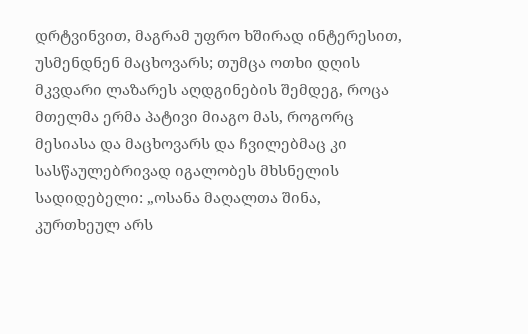დრტვინვით, მაგრამ უფრო ხშირად ინტერესით, უსმენდნენ მაცხოვარს; თუმცა ოთხი დღის მკვდარი ლაზარეს აღდგინების შემდეგ, როცა მთელმა ერმა პატივი მიაგო მას, როგორც მესიასა და მაცხოვარს და ჩვილებმაც კი სასწაულებრივად იგალობეს მხსნელის სადიდებელი: „ოსანა მაღალთა შინა, კურთხეულ არს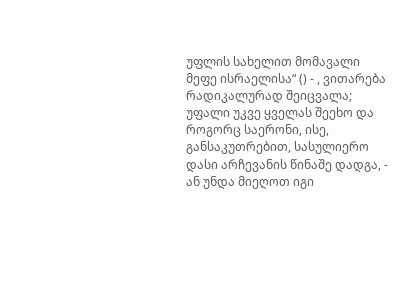უფლის სახელით მომავალი მეფე ისრაელისა“ () - , ვითარება რადიკალურად შეიცვალა; უფალი უკვე ყველას შეეხო და როგორც საერონი, ისე, განსაკუთრებით, სასულიერო დასი არჩევანის წინაშე დადგა, - ან უნდა მიეღოთ იგი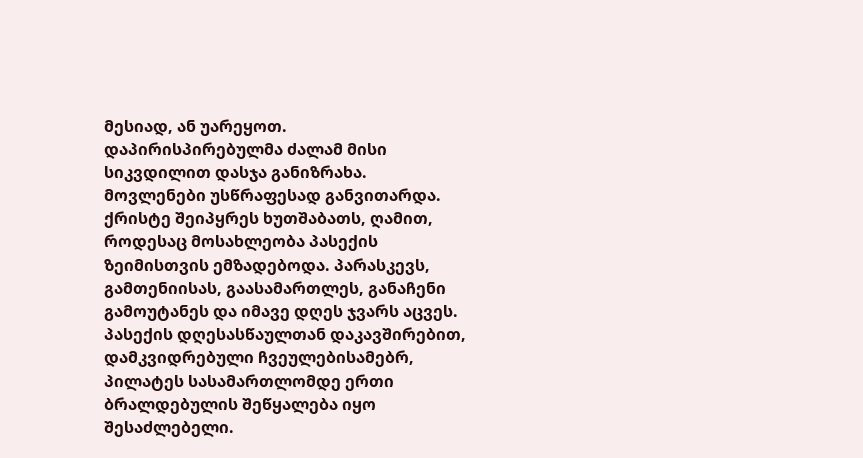მესიად, ან უარეყოთ.
დაპირისპირებულმა ძალამ მისი სიკვდილით დასჯა განიზრახა.
მოვლენები უსწრაფესად განვითარდა.
ქრისტე შეიპყრეს ხუთშაბათს, ღამით, როდესაც მოსახლეობა პასექის ზეიმისთვის ემზადებოდა. პარასკევს, გამთენიისას, გაასამართლეს, განაჩენი გამოუტანეს და იმავე დღეს ჯვარს აცვეს.
პასექის დღესასწაულთან დაკავშირებით, დამკვიდრებული ჩვეულებისამებრ, პილატეს სასამართლომდე ერთი ბრალდებულის შეწყალება იყო შესაძლებელი.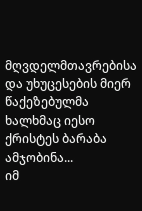მღვდელმთავრებისა და უხუცესების მიერ წაქეზებულმა ხალხმაც იესო ქრისტეს ბარაბა ამჯობინა...
იმ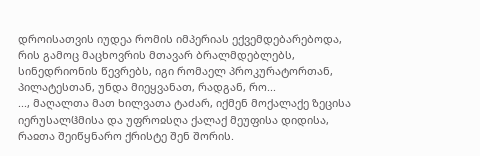დროისათვის იუდეა რომის იმპერიას ექვემდებარებოდა, რის გამოც მაცხოვრის მთავარ ბრალმდებლებს, სინედრიონის წევრებს, იგი რომაელ პროკურატორთან, პილატესთან, უნდა მიეყვანათ, რადგან, რო...
..., მაღალთა მათ ხილვათა ტაძარ, იქმენ მოქალაქე ზეცისა იერუსალჱმისა და უფროჲსღა ქალაქ მეუფისა დიდისა, რაჲთა შეიწყნარო ქრისტე შენ შორის.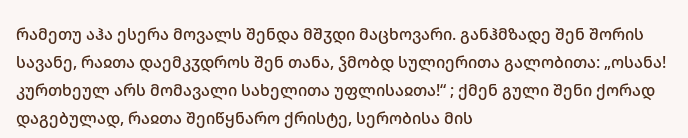რამეთუ აჰა ესერა მოვალს შენდა მშჳდი მაცხოვარი. განჰმზადე შენ შორის სავანე, რაჲთა დაემკჳდროს შენ თანა, ჴმობდ სულიერითა გალობითა: „ოსანა! კურთხეულ არს მომავალი სახელითა უფლისაჲთა!“ ; ქმენ გული შენი ქორად დაგებულად, რაჲთა შეიწყნარო ქრისტე, სერობისა მის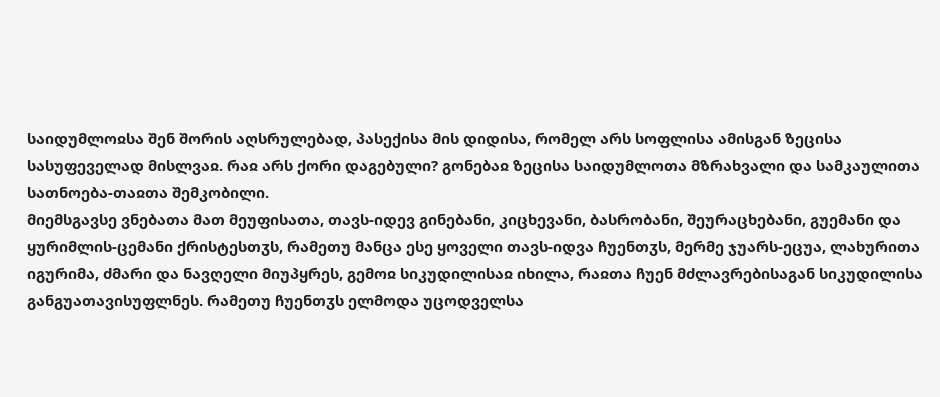საიდუმლოჲსა შენ შორის აღსრულებად, პასექისა მის დიდისა, რომელ არს სოფლისა ამისგან ზეცისა სასუფეველად მისლვაჲ. რაჲ არს ქორი დაგებული? გონებაჲ ზეცისა საიდუმლოთა მზრახვალი და სამკაულითა სათნოება-თაჲთა შემკობილი.
მიემსგავსე ვნებათა მათ მეუფისათა, თავს-იდევ გინებანი, კიცხევანი, ბასრობანი, შეურაცხებანი, გუემანი და ყურიმლის-ცემანი ქრისტესთჳს, რამეთუ მანცა ესე ყოველი თავს-იდვა ჩუენთჳს, მერმე ჯუარს-ეცუა, ლახურითა იგურიმა, ძმარი და ნავღელი მიუპყრეს, გემოჲ სიკუდილისაჲ იხილა, რაჲთა ჩუენ მძლავრებისაგან სიკუდილისა განგუათავისუფლნეს. რამეთუ ჩუენთჳს ელმოდა უცოდველსა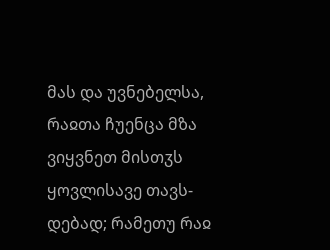მას და უვნებელსა, რაჲთა ჩუენცა მზა ვიყვნეთ მისთჳს ყოვლისავე თავს-დებად; რამეთუ რაჲ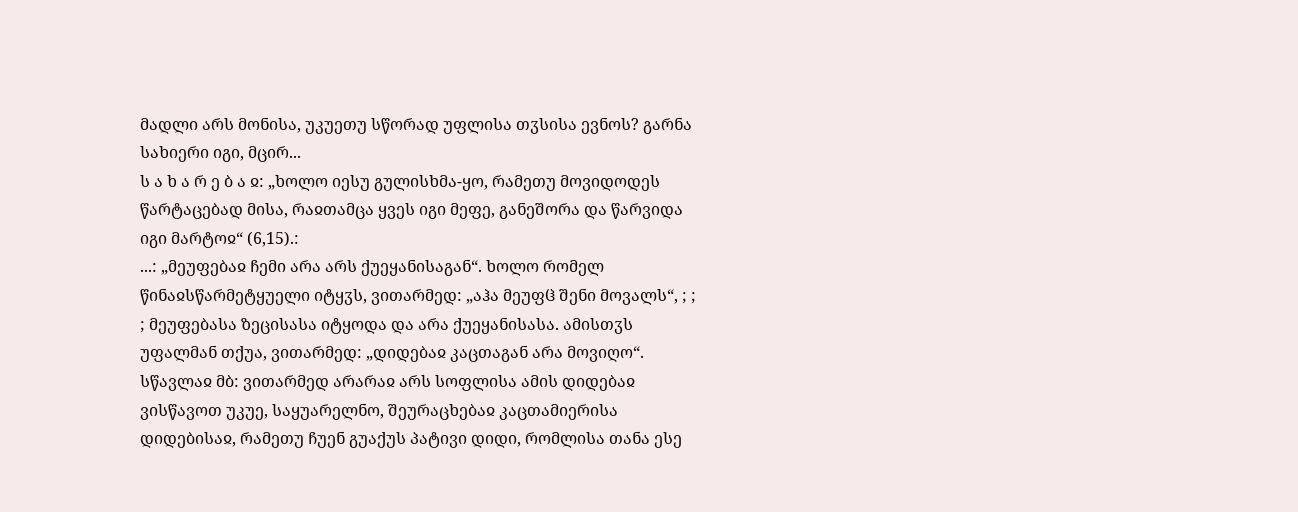მადლი არს მონისა, უკუეთუ სწორად უფლისა თჳსისა ევნოს? გარნა სახიერი იგი, მცირ...
ს ა ხ ა რ ე ბ ა ჲ: „ხოლო იესუ გულისხმა-ყო, რამეთუ მოვიდოდეს წარტაცებად მისა, რაჲთამცა ყვეს იგი მეფე, განეშორა და წარვიდა იგი მარტოჲ“ (6,15).:
...: „მეუფებაჲ ჩემი არა არს ქუეყანისაგან“. ხოლო რომელ წინაჲსწარმეტყუელი იტყჳს, ვითარმედ: „აჰა მეუფჱ შენი მოვალს“, ; ; ; მეუფებასა ზეცისასა იტყოდა და არა ქუეყანისასა. ამისთჳს უფალმან თქუა, ვითარმედ: „დიდებაჲ კაცთაგან არა მოვიღო“.
სწავლაჲ მბ: ვითარმედ არარაჲ არს სოფლისა ამის დიდებაჲ
ვისწავოთ უკუე, საყუარელნო, შეურაცხებაჲ კაცთამიერისა დიდებისაჲ, რამეთუ ჩუენ გუაქუს პატივი დიდი, რომლისა თანა ესე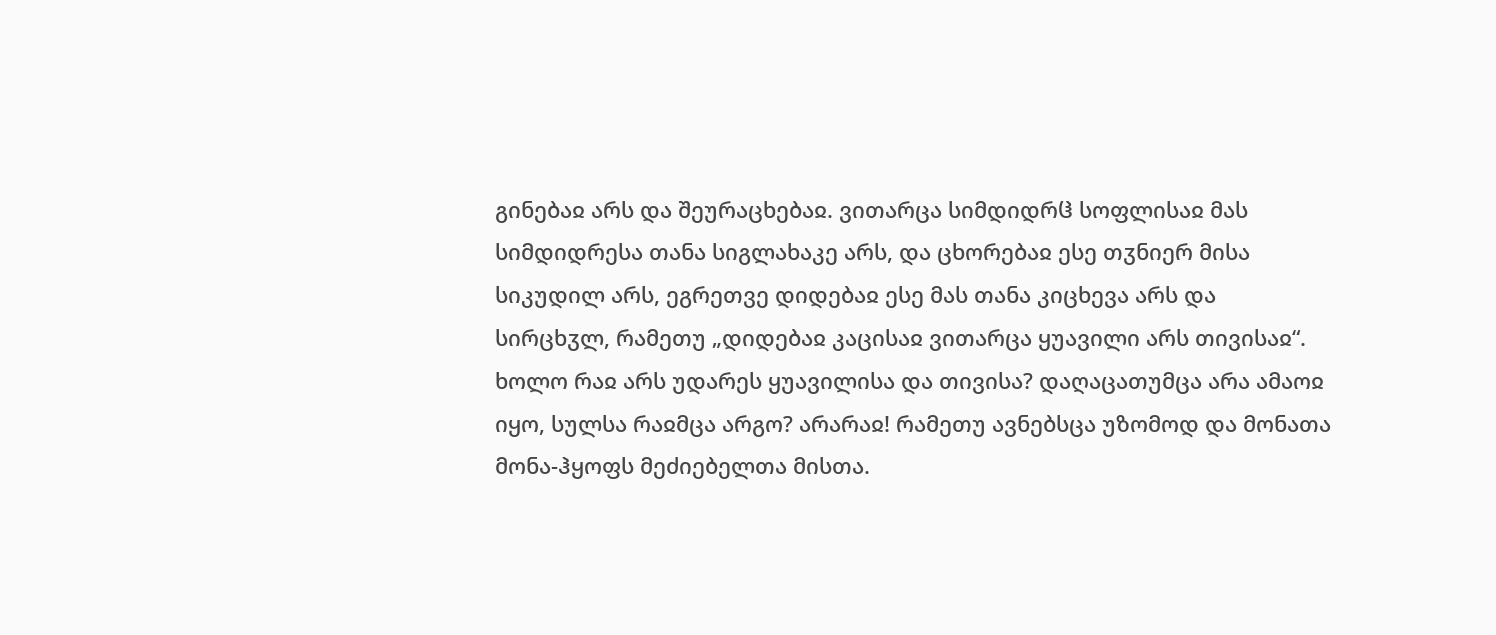გინებაჲ არს და შეურაცხებაჲ. ვითარცა სიმდიდრჱ სოფლისაჲ მას სიმდიდრესა თანა სიგლახაკე არს, და ცხორებაჲ ესე თჳნიერ მისა სიკუდილ არს, ეგრეთვე დიდებაჲ ესე მას თანა კიცხევა არს და სირცხჳლ, რამეთუ „დიდებაჲ კაცისაჲ ვითარცა ყუავილი არს თივისაჲ“. ხოლო რაჲ არს უდარეს ყუავილისა და თივისა? დაღაცათუმცა არა ამაოჲ იყო, სულსა რაჲმცა არგო? არარაჲ! რამეთუ ავნებსცა უზომოდ და მონათა მონა-ჰყოფს მეძიებელთა მისთა.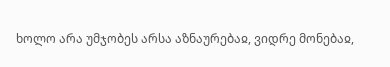ხოლო არა უმჯობეს არსა აზნაურებაჲ, ვიდრე მონებაჲ,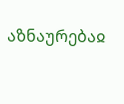აზნაურებაჲ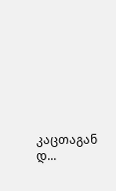კაცთაგან დ...